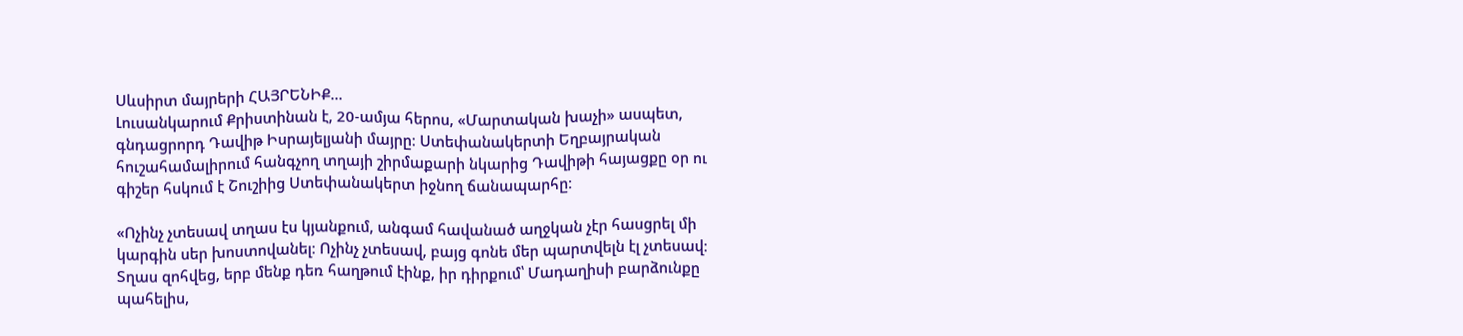Սևսիրտ մայրերի ՀԱՅՐԵՆԻՔ…
Լուսանկարում Քրիստինան է, 20-ամյա հերոս, «Մարտական խաչի» ասպետ, գնդացրորդ Դավիթ Իսրայելյանի մայրը։ Ստեփանակերտի Եղբայրական հուշահամալիրում հանգչող տղայի շիրմաքարի նկարից Դավիթի հայացքը օր ու գիշեր հսկում է Շուշիից Ստեփանակերտ իջնող ճանապարհը։

«Ոչինչ չտեսավ տղաս էս կյանքում, անգամ հավանած աղջկան չէր հասցրել մի կարգին սեր խոստովանել։ Ոչինչ չտեսավ, բայց գոնե մեր պարտվելն էլ չտեսավ։ Տղաս զոհվեց, երբ մենք դեռ հաղթում էինք, իր դիրքում՝ Մադաղիսի բարձունքը պահելիս,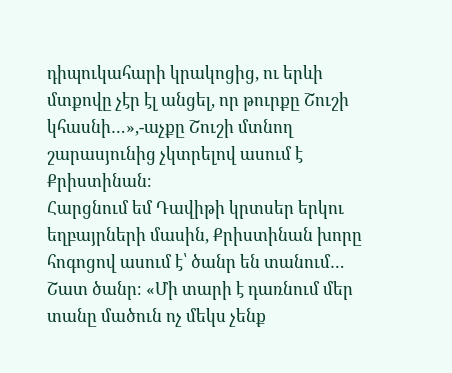դիպուկահարի կրակոցից, ու երևի մտքովը չէր էլ անցել, որ թուրքը Շուշի կհասնի…»,-աչքը Շուշի մտնող շարասյունից չկտրելով ասում է Քրիստինան։
Հարցնում եմ Դավիթի կրտսեր երկու եղբայրների մասին, Քրիստինան խորը հոգոցով ասում է՝ ծանր են տանում… Շատ ծանր։ «Մի տարի է դառնում մեր տանը մածուն ոչ մեկս չենք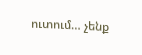ուտում… չենք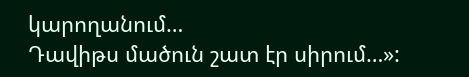կարողանում…
Դավիթս մածուն շատ էր սիրում…»: